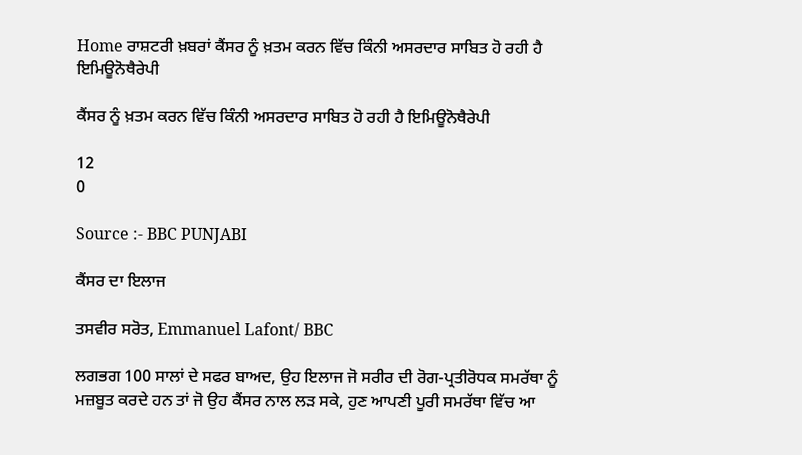Home ਰਾਸ਼ਟਰੀ ਖ਼ਬਰਾਂ ਕੈਂਸਰ ਨੂੰ ਖ਼ਤਮ ਕਰਨ ਵਿੱਚ ਕਿੰਨੀ ਅਸਰਦਾਰ ਸਾਬਿਤ ਹੋ ਰਹੀ ਹੈ ਇਮਿਊਨੋਥੈਰੇਪੀ

ਕੈਂਸਰ ਨੂੰ ਖ਼ਤਮ ਕਰਨ ਵਿੱਚ ਕਿੰਨੀ ਅਸਰਦਾਰ ਸਾਬਿਤ ਹੋ ਰਹੀ ਹੈ ਇਮਿਊਨੋਥੈਰੇਪੀ

12
0

Source :- BBC PUNJABI

ਕੈਂਸਰ ਦਾ ਇਲਾਜ

ਤਸਵੀਰ ਸਰੋਤ, Emmanuel Lafont/ BBC

ਲਗਭਗ 100 ਸਾਲਾਂ ਦੇ ਸਫਰ ਬਾਅਦ, ਉਹ ਇਲਾਜ ਜੋ ਸਰੀਰ ਦੀ ਰੋਗ-ਪ੍ਰਤੀਰੋਧਕ ਸਮਰੱਥਾ ਨੂੰ ਮਜ਼ਬੂਤ ਕਰਦੇ ਹਨ ਤਾਂ ਜੋ ਉਹ ਕੈਂਸਰ ਨਾਲ ਲੜ ਸਕੇ, ਹੁਣ ਆਪਣੀ ਪੂਰੀ ਸਮਰੱਥਾ ਵਿੱਚ ਆ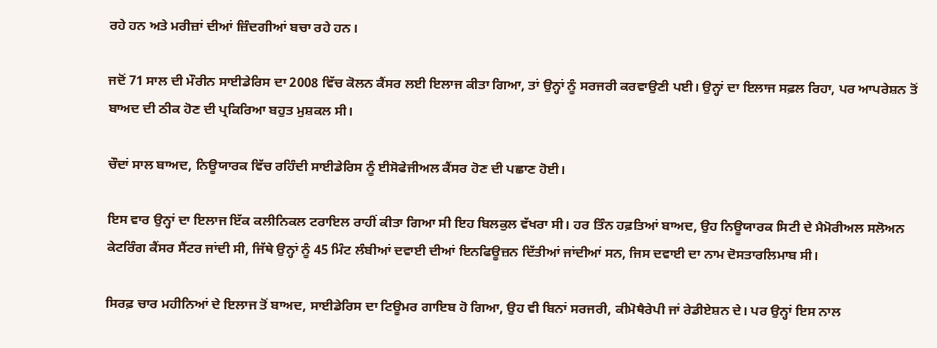ਰਹੇ ਹਨ ਅਤੇ ਮਰੀਜ਼ਾਂ ਦੀਆਂ ਜ਼ਿੰਦਗੀਆਂ ਬਚਾ ਰਹੇ ਹਨ।

ਜਦੋਂ 71 ਸਾਲ ਦੀ ਮੌਰੀਨ ਸਾਈਡੇਰਿਸ ਦਾ 2008 ਵਿੱਚ ਕੋਲਨ ਕੈਂਸਰ ਲਈ ਇਲਾਜ ਕੀਤਾ ਗਿਆ, ਤਾਂ ਉਨ੍ਹਾਂ ਨੂੰ ਸਰਜਰੀ ਕਰਵਾਉਣੀ ਪਈ। ਉਨ੍ਹਾਂ ਦਾ ਇਲਾਜ ਸਫ਼ਲ ਰਿਹਾ, ਪਰ ਆਪਰੇਸ਼ਨ ਤੋਂ ਬਾਅਦ ਦੀ ਠੀਕ ਹੋਣ ਦੀ ਪ੍ਰਕਿਰਿਆ ਬਹੁਤ ਮੁਸ਼ਕਲ ਸੀ।

ਚੌਦਾਂ ਸਾਲ ਬਾਅਦ, ਨਿਊਯਾਰਕ ਵਿੱਚ ਰਹਿੰਦੀ ਸਾਈਡੇਰਿਸ ਨੂੰ ਈਸੋਫੇਜੀਅਲ ਕੈਂਸਰ ਹੋਣ ਦੀ ਪਛਾਣ ਹੋਈ।

ਇਸ ਵਾਰ ਉਨ੍ਹਾਂ ਦਾ ਇਲਾਜ ਇੱਕ ਕਲੀਨਿਕਲ ਟਰਾਇਲ ਰਾਹੀਂ ਕੀਤਾ ਗਿਆ ਸੀ ਇਹ ਬਿਲਕੁਲ ਵੱਖਰਾ ਸੀ। ਹਰ ਤਿੰਨ ਹਫ਼ਤਿਆਂ ਬਾਅਦ, ਉਹ ਨਿਊਯਾਰਕ ਸਿਟੀ ਦੇ ਮੈਮੋਰੀਅਲ ਸਲੋਅਨ ਕੇਟਰਿੰਗ ਕੈਂਸਰ ਸੈਂਟਰ ਜਾਂਦੀ ਸੀ, ਜਿੱਥੇ ਉਨ੍ਹਾਂ ਨੂੰ 45 ਮਿੰਟ ਲੰਬੀਆਂ ਦਵਾਈ ਦੀਆਂ ਇਨਫਿਊਜ਼ਨ ਦਿੱਤੀਆਂ ਜਾਂਦੀਆਂ ਸਨ, ਜਿਸ ਦਵਾਈ ਦਾ ਨਾਮ ਦੋਸਤਾਰਲਿਮਾਬ ਸੀ।

ਸਿਰਫ਼ ਚਾਰ ਮਹੀਨਿਆਂ ਦੇ ਇਲਾਜ ਤੋਂ ਬਾਅਦ, ਸਾਈਡੇਰਿਸ ਦਾ ਟਿਊਮਰ ਗਾਇਬ ਹੋ ਗਿਆ, ਉਹ ਵੀ ਬਿਨਾਂ ਸਰਜਰੀ, ਕੀਮੋਥੈਰੇਪੀ ਜਾਂ ਰੇਡੀਏਸ਼ਨ ਦੇ। ਪਰ ਉਨ੍ਹਾਂ ਇਸ ਨਾਲ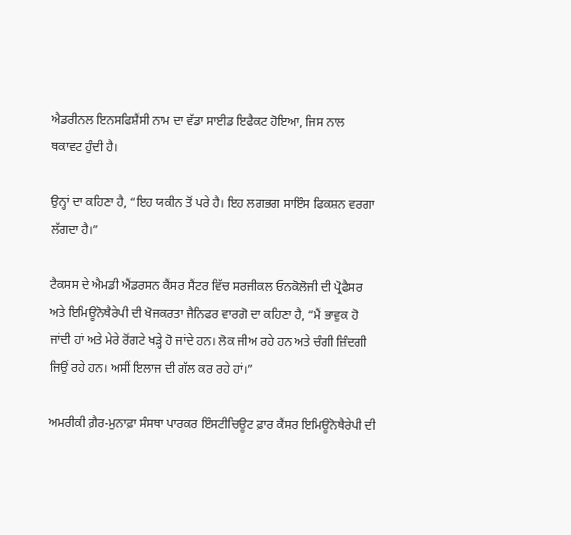ਐਡਰੀਨਲ ਇਨਸਫਿਸ਼ੈਂਸੀ ਨਾਮ ਦਾ ਵੱਡਾ ਸਾਈਡ ਇਫੈਕਟ ਹੋਇਆ, ਜਿਸ ਨਾਲ ਥਕਾਵਟ ਹੁੰਦੀ ਹੈ।

ਉਨ੍ਹਾਂ ਦਾ ਕਹਿਣਾ ਹੈ, “ਇਹ ਯਕੀਨ ਤੋਂ ਪਰੇ ਹੈ। ਇਹ ਲਗਭਗ ਸਾਇੰਸ ਫਿਕਸ਼ਨ ਵਰਗਾ ਲੱਗਦਾ ਹੈ।”

ਟੈਕਸਸ ਦੇ ਐਮਡੀ ਐਂਡਰਸਨ ਕੈਂਸਰ ਸੈਂਟਰ ਵਿੱਚ ਸਰਜੀਕਲ ਓਨਕੋਲੋਜੀ ਦੀ ਪ੍ਰੋਫੈਸਰ ਅਤੇ ਇਮਿਊਨੋਥੈਰੇਪੀ ਦੀ ਖੋਜਕਰਤਾ ਜੈਨਿਫਰ ਵਾਰਗੋ ਦਾ ਕਹਿਣਾ ਹੈ, “ਮੈਂ ਭਾਵੁਕ ਹੋ ਜਾਂਦੀ ਹਾਂ ਅਤੇ ਮੇਰੇ ਰੋਂਗਟੇ ਖੜ੍ਹੇ ਹੋ ਜਾਂਦੇ ਹਨ। ਲੋਕ ਜੀਅ ਰਹੇ ਹਨ ਅਤੇ ਚੰਗੀ ਜ਼ਿੰਦਗੀ ਜਿਉਂ ਰਹੇ ਹਨ। ਅਸੀਂ ਇਲਾਜ ਦੀ ਗੱਲ ਕਰ ਰਹੇ ਹਾਂ।”

ਅਮਰੀਕੀ ਗ਼ੈਰ-ਮੁਨਾਫ਼ਾ ਸੰਸਥਾ ਪਾਰਕਰ ਇੰਸਟੀਚਿਊਟ ਫ਼ਾਰ ਕੈਂਸਰ ਇਮਿਊਨੋਥੈਰੇਪੀ ਦੀ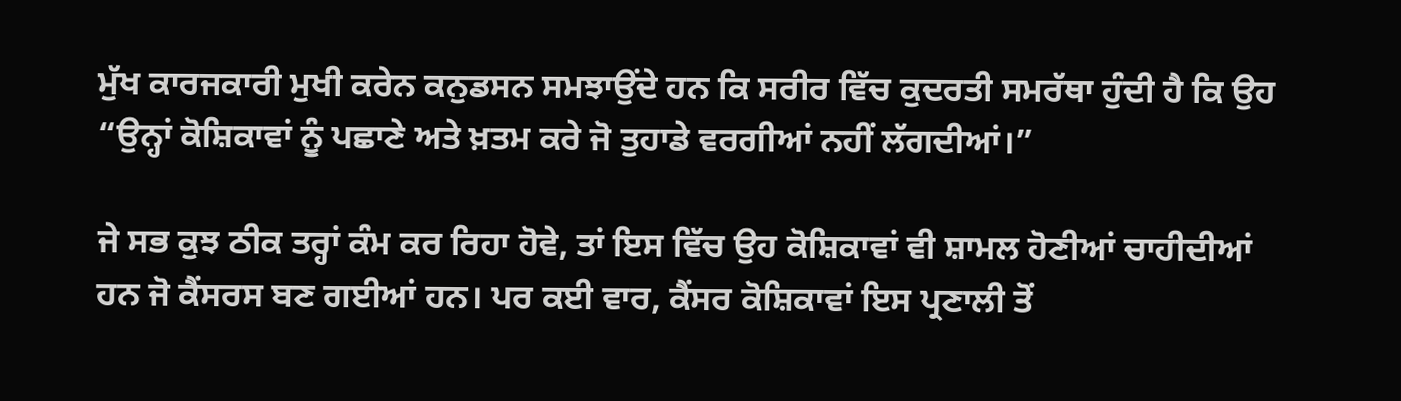ਮੁੱਖ ਕਾਰਜਕਾਰੀ ਮੁਖੀ ਕਰੇਨ ਕਨੁਡਸਨ ਸਮਝਾਉਂਦੇ ਹਨ ਕਿ ਸਰੀਰ ਵਿੱਚ ਕੁਦਰਤੀ ਸਮਰੱਥਾ ਹੁੰਦੀ ਹੈ ਕਿ ਉਹ “ਉਨ੍ਹਾਂ ਕੋਸ਼ਿਕਾਵਾਂ ਨੂੰ ਪਛਾਣੇ ਅਤੇ ਖ਼ਤਮ ਕਰੇ ਜੋ ਤੁਹਾਡੇ ਵਰਗੀਆਂ ਨਹੀਂ ਲੱਗਦੀਆਂ।”

ਜੇ ਸਭ ਕੁਝ ਠੀਕ ਤਰ੍ਹਾਂ ਕੰਮ ਕਰ ਰਿਹਾ ਹੋਵੇ, ਤਾਂ ਇਸ ਵਿੱਚ ਉਹ ਕੋਸ਼ਿਕਾਵਾਂ ਵੀ ਸ਼ਾਮਲ ਹੋਣੀਆਂ ਚਾਹੀਦੀਆਂ ਹਨ ਜੋ ਕੈਂਸਰਸ ਬਣ ਗਈਆਂ ਹਨ। ਪਰ ਕਈ ਵਾਰ, ਕੈਂਸਰ ਕੋਸ਼ਿਕਾਵਾਂ ਇਸ ਪ੍ਰਣਾਲੀ ਤੋਂ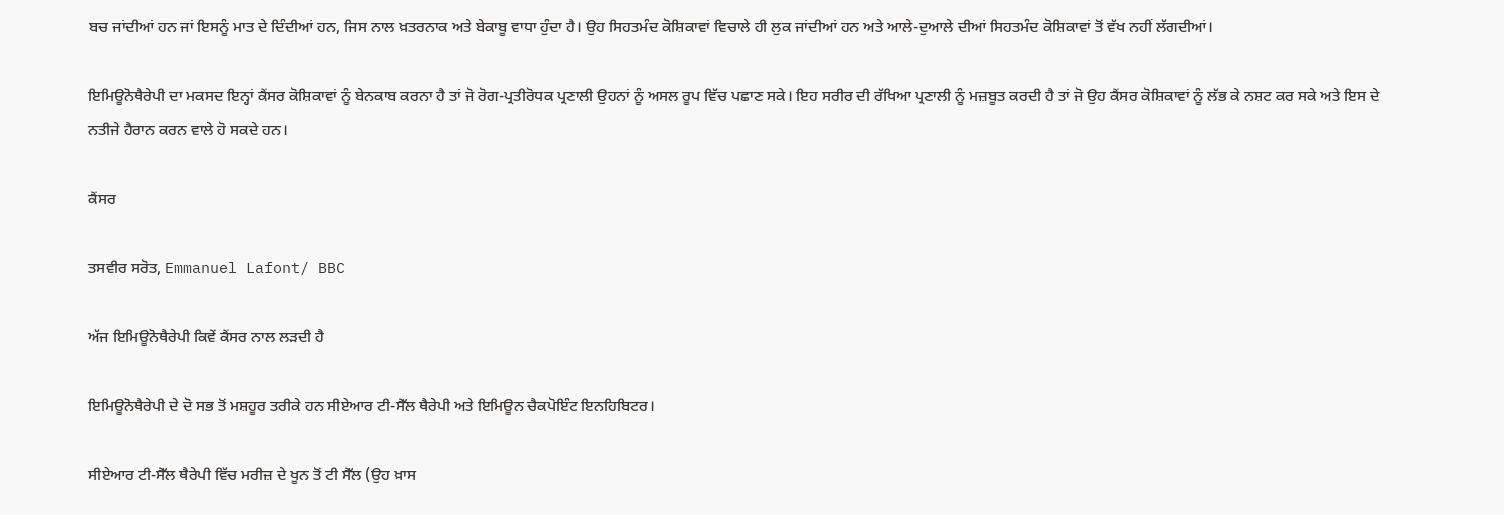ਬਚ ਜਾਂਦੀਆਂ ਹਨ ਜਾਂ ਇਸਨੂੰ ਮਾਤ ਦੇ ਦਿੰਦੀਆਂ ਹਨ, ਜਿਸ ਨਾਲ ਖ਼ਤਰਨਾਕ ਅਤੇ ਬੇਕਾਬੂ ਵਾਧਾ ਹੁੰਦਾ ਹੈ। ਉਹ ਸਿਹਤਮੰਦ ਕੋਸ਼ਿਕਾਵਾਂ ਵਿਚਾਲੇ ਹੀ ਲੁਕ ਜਾਂਦੀਆਂ ਹਨ ਅਤੇ ਆਲੇ-ਦੁਆਲੇ ਦੀਆਂ ਸਿਹਤਮੰਦ ਕੋਸ਼ਿਕਾਵਾਂ ਤੋਂ ਵੱਖ ਨਹੀਂ ਲੱਗਦੀਆਂ।

ਇਮਿਊਨੋਥੈਰੇਪੀ ਦਾ ਮਕਸਦ ਇਨ੍ਹਾਂ ਕੈਂਸਰ ਕੋਸ਼ਿਕਾਵਾਂ ਨੂੰ ਬੇਨਕਾਬ ਕਰਨਾ ਹੈ ਤਾਂ ਜੋ ਰੋਗ-ਪ੍ਰਤੀਰੋਧਕ ਪ੍ਰਣਾਲੀ ਉਹਨਾਂ ਨੂੰ ਅਸਲ ਰੂਪ ਵਿੱਚ ਪਛਾਣ ਸਕੇ। ਇਹ ਸਰੀਰ ਦੀ ਰੱਖਿਆ ਪ੍ਰਣਾਲੀ ਨੂੰ ਮਜ਼ਬੂਤ ਕਰਦੀ ਹੈ ਤਾਂ ਜੋ ਉਹ ਕੈਂਸਰ ਕੋਸ਼ਿਕਾਵਾਂ ਨੂੰ ਲੱਭ ਕੇ ਨਸ਼ਟ ਕਰ ਸਕੇ ਅਤੇ ਇਸ ਦੇ ਨਤੀਜੇ ਹੈਰਾਨ ਕਰਨ ਵਾਲੇ ਹੋ ਸਕਦੇ ਹਨ।

ਕੈਂਸਰ

ਤਸਵੀਰ ਸਰੋਤ, Emmanuel Lafont/ BBC

ਅੱਜ ਇਮਿਊਨੋਥੈਰੇਪੀ ਕਿਵੇਂ ਕੈਂਸਰ ਨਾਲ ਲੜਦੀ ਹੈ

ਇਮਿਊਨੋਥੈਰੇਪੀ ਦੇ ਦੋ ਸਭ ਤੋਂ ਮਸ਼ਹੂਰ ਤਰੀਕੇ ਹਨ ਸੀਏਆਰ ਟੀ-ਸੈੱਲ ਥੈਰੇਪੀ ਅਤੇ ਇਮਿਊਨ ਚੈਕਪੋਇੰਟ ਇਨਹਿਬਿਟਰ।

ਸੀਏਆਰ ਟੀ-ਸੈੱਲ ਥੈਰੇਪੀ ਵਿੱਚ ਮਰੀਜ਼ ਦੇ ਖੂਨ ਤੋਂ ਟੀ ਸੈੱਲ (ਉਹ ਖ਼ਾਸ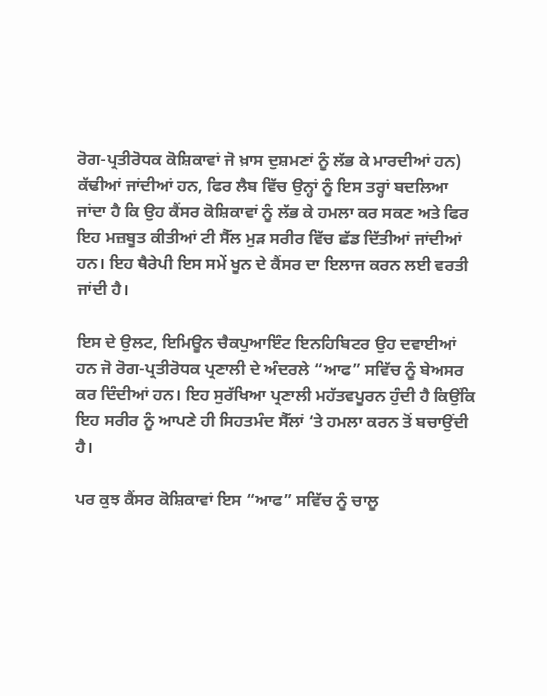ਰੋਗ-ਪ੍ਰਤੀਰੋਧਕ ਕੋਸ਼ਿਕਾਵਾਂ ਜੋ ਖ਼ਾਸ ਦੁਸ਼ਮਣਾਂ ਨੂੰ ਲੱਭ ਕੇ ਮਾਰਦੀਆਂ ਹਨ) ਕੱਢੀਆਂ ਜਾਂਦੀਆਂ ਹਨ, ਫਿਰ ਲੈਬ ਵਿੱਚ ਉਨ੍ਹਾਂ ਨੂੰ ਇਸ ਤਰ੍ਹਾਂ ਬਦਲਿਆ ਜਾਂਦਾ ਹੈ ਕਿ ਉਹ ਕੈਂਸਰ ਕੋਸ਼ਿਕਾਵਾਂ ਨੂੰ ਲੱਭ ਕੇ ਹਮਲਾ ਕਰ ਸਕਣ ਅਤੇ ਫਿਰ ਇਹ ਮਜ਼ਬੂਤ ਕੀਤੀਆਂ ਟੀ ਸੈੱਲ ਮੁੜ ਸਰੀਰ ਵਿੱਚ ਛੱਡ ਦਿੱਤੀਆਂ ਜਾਂਦੀਆਂ ਹਨ। ਇਹ ਥੈਰੇਪੀ ਇਸ ਸਮੇਂ ਖੂਨ ਦੇ ਕੈਂਸਰ ਦਾ ਇਲਾਜ ਕਰਨ ਲਈ ਵਰਤੀ ਜਾਂਦੀ ਹੈ।

ਇਸ ਦੇ ਉਲਟ, ਇਮਿਊਨ ਚੈਕਪੁਆਇੰਟ ਇਨਹਿਬਿਟਰ ਉਹ ਦਵਾਈਆਂ ਹਨ ਜੋ ਰੋਗ-ਪ੍ਰਤੀਰੋਧਕ ਪ੍ਰਣਾਲੀ ਦੇ ਅੰਦਰਲੇ “ਆਫ” ਸਵਿੱਚ ਨੂੰ ਬੇਅਸਰ ਕਰ ਦਿੰਦੀਆਂ ਹਨ। ਇਹ ਸੁਰੱਖਿਆ ਪ੍ਰਣਾਲੀ ਮਹੱਤਵਪੂਰਨ ਹੁੰਦੀ ਹੈ ਕਿਉਂਕਿ ਇਹ ਸਰੀਰ ਨੂੰ ਆਪਣੇ ਹੀ ਸਿਹਤਮੰਦ ਸੈੱਲਾਂ ‘ਤੇ ਹਮਲਾ ਕਰਨ ਤੋਂ ਬਚਾਉਂਦੀ ਹੈ।

ਪਰ ਕੁਝ ਕੈਂਸਰ ਕੋਸ਼ਿਕਾਵਾਂ ਇਸ “ਆਫ” ਸਵਿੱਚ ਨੂੰ ਚਾਲੂ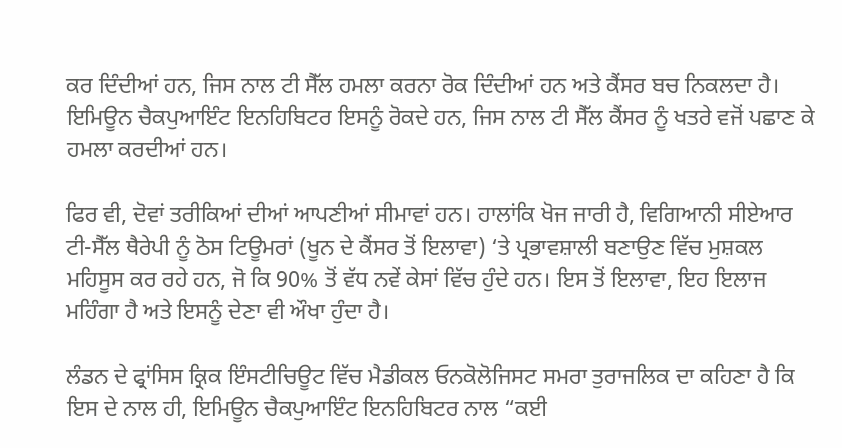ਕਰ ਦਿੰਦੀਆਂ ਹਨ, ਜਿਸ ਨਾਲ ਟੀ ਸੈੱਲ ਹਮਲਾ ਕਰਨਾ ਰੋਕ ਦਿੰਦੀਆਂ ਹਨ ਅਤੇ ਕੈਂਸਰ ਬਚ ਨਿਕਲਦਾ ਹੈ। ਇਮਿਊਨ ਚੈਕਪੁਆਇੰਟ ਇਨਹਿਬਿਟਰ ਇਸਨੂੰ ਰੋਕਦੇ ਹਨ, ਜਿਸ ਨਾਲ ਟੀ ਸੈੱਲ ਕੈਂਸਰ ਨੂੰ ਖਤਰੇ ਵਜੋਂ ਪਛਾਣ ਕੇ ਹਮਲਾ ਕਰਦੀਆਂ ਹਨ।

ਫਿਰ ਵੀ, ਦੋਵਾਂ ਤਰੀਕਿਆਂ ਦੀਆਂ ਆਪਣੀਆਂ ਸੀਮਾਵਾਂ ਹਨ। ਹਾਲਾਂਕਿ ਖੋਜ ਜਾਰੀ ਹੈ, ਵਿਗਿਆਨੀ ਸੀਏਆਰ ਟੀ-ਸੈੱਲ ਥੈਰੇਪੀ ਨੂੰ ਠੋਸ ਟਿਊਮਰਾਂ (ਖੂਨ ਦੇ ਕੈਂਸਰ ਤੋਂ ਇਲਾਵਾ) ‘ਤੇ ਪ੍ਰਭਾਵਸ਼ਾਲੀ ਬਣਾਉਣ ਵਿੱਚ ਮੁਸ਼ਕਲ ਮਹਿਸੂਸ ਕਰ ਰਹੇ ਹਨ, ਜੋ ਕਿ 90% ਤੋਂ ਵੱਧ ਨਵੇਂ ਕੇਸਾਂ ਵਿੱਚ ਹੁੰਦੇ ਹਨ। ਇਸ ਤੋਂ ਇਲਾਵਾ, ਇਹ ਇਲਾਜ ਮਹਿੰਗਾ ਹੈ ਅਤੇ ਇਸਨੂੰ ਦੇਣਾ ਵੀ ਔਖਾ ਹੁੰਦਾ ਹੈ।

ਲੰਡਨ ਦੇ ਫ੍ਰਾਂਸਿਸ ਕ੍ਰਿਕ ਇੰਸਟੀਚਿਊਟ ਵਿੱਚ ਮੈਡੀਕਲ ਓਨਕੋਲੋਜਿਸਟ ਸਮਰਾ ਤੁਰਾਜਲਿਕ ਦਾ ਕਹਿਣਾ ਹੈ ਕਿ ਇਸ ਦੇ ਨਾਲ ਹੀ, ਇਮਿਊਨ ਚੈਕਪੁਆਇੰਟ ਇਨਹਿਬਿਟਰ ਨਾਲ “ਕਈ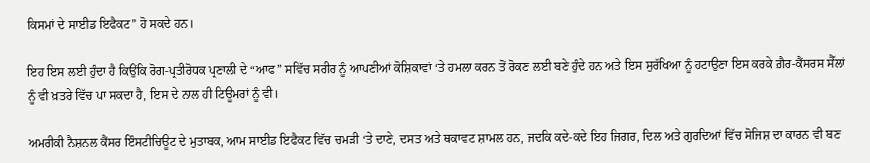ਕਿਸਮਾਂ ਦੇ ਸਾਈਡ ਇਫੈਕਟ” ਹੋ ਸਕਦੇ ਹਨ।

ਇਹ ਇਸ ਲਈ ਹੁੰਦਾ ਹੈ ਕਿਉਂਕਿ ਰੋਗ-ਪ੍ਰਤੀਰੋਧਕ ਪ੍ਰਣਾਲੀ ਦੇ “ਆਫ” ਸਵਿੱਚ ਸਰੀਰ ਨੂੰ ਆਪਣੀਆਂ ਕੋਸ਼ਿਕਾਵਾਂ ‘ਤੇ ਹਮਲਾ ਕਰਨ ਤੋਂ ਰੋਕਣ ਲਈ ਬਣੇ ਹੁੰਦੇ ਹਨ ਅਤੇ ਇਸ ਸੁਰੱਖਿਆ ਨੂੰ ਹਟਾਉਣਾ ਇਸ ਕਰਕੇ ਗ਼ੈਰ-ਕੈਂਸਰਸ ਸੈੱਲਾਂ ਨੂੰ ਵੀ ਖ਼ਤਰੇ ਵਿੱਚ ਪਾ ਸਕਦਾ ਹੈ, ਇਸ ਦੇ ਨਾਲ ਹੀ ਟਿਊਮਰਾਂ ਨੂੰ ਵੀ।

ਅਮਰੀਕੀ ਨੈਸ਼ਨਲ ਕੈਂਸਰ ਇੰਸਟੀਚਿਊਟ ਦੇ ਮੁਤਾਬਕ, ਆਮ ਸਾਈਡ ਇਫੈਕਟ ਵਿੱਚ ਚਮੜੀ ‘ਤੇ ਦਾਣੇ, ਦਸਤ ਅਤੇ ਥਕਾਵਟ ਸ਼ਾਮਲ ਹਨ, ਜਦਕਿ ਕਦੇ-ਕਦੇ ਇਹ ਜਿਗਰ, ਦਿਲ ਅਤੇ ਗੁਰਦਿਆਂ ਵਿੱਚ ਸੋਜਿਸ਼ ਦਾ ਕਾਰਨ ਵੀ ਬਣ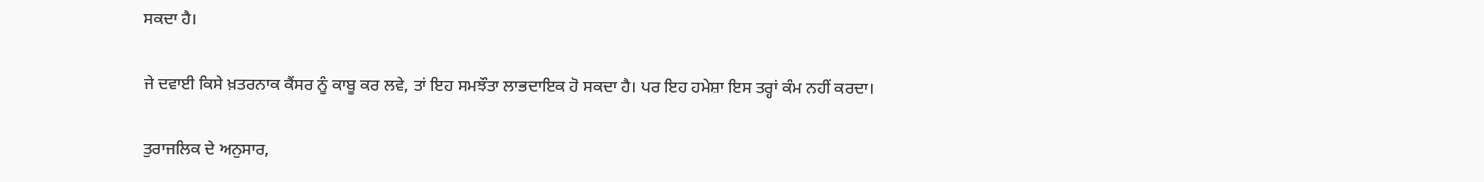ਸਕਦਾ ਹੈ।

ਜੇ ਦਵਾਈ ਕਿਸੇ ਖ਼ਤਰਨਾਕ ਕੈਂਸਰ ਨੂੰ ਕਾਬੂ ਕਰ ਲਵੇ, ਤਾਂ ਇਹ ਸਮਝੌਤਾ ਲਾਭਦਾਇਕ ਹੋ ਸਕਦਾ ਹੈ। ਪਰ ਇਹ ਹਮੇਸ਼ਾ ਇਸ ਤਰ੍ਹਾਂ ਕੰਮ ਨਹੀਂ ਕਰਦਾ।

ਤੁਰਾਜਲਿਕ ਦੇ ਅਨੁਸਾਰ,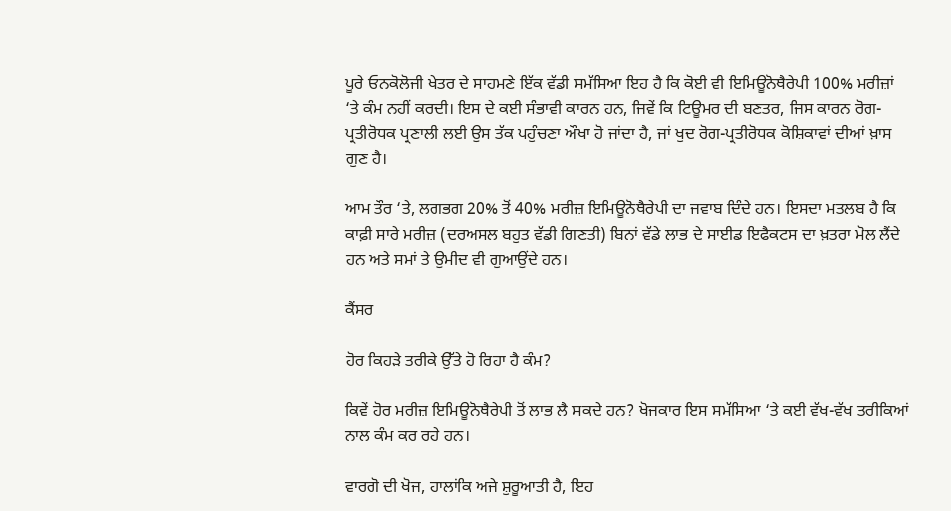ਪੂਰੇ ਓਨਕੋਲੋਜੀ ਖੇਤਰ ਦੇ ਸਾਹਮਣੇ ਇੱਕ ਵੱਡੀ ਸਮੱਸਿਆ ਇਹ ਹੈ ਕਿ ਕੋਈ ਵੀ ਇਮਿਊਨੋਥੈਰੇਪੀ 100% ਮਰੀਜ਼ਾਂ ‘ਤੇ ਕੰਮ ਨਹੀਂ ਕਰਦੀ। ਇਸ ਦੇ ਕਈ ਸੰਭਾਵੀ ਕਾਰਨ ਹਨ, ਜਿਵੇਂ ਕਿ ਟਿਊਮਰ ਦੀ ਬਣਤਰ, ਜਿਸ ਕਾਰਨ ਰੋਗ-ਪ੍ਰਤੀਰੋਧਕ ਪ੍ਰਣਾਲੀ ਲਈ ਉਸ ਤੱਕ ਪਹੁੰਚਣਾ ਔਖਾ ਹੋ ਜਾਂਦਾ ਹੈ, ਜਾਂ ਖੁਦ ਰੋਗ-ਪ੍ਰਤੀਰੋਧਕ ਕੋਸ਼ਿਕਾਵਾਂ ਦੀਆਂ ਖ਼ਾਸ ਗੁਣ ਹੈ।

ਆਮ ਤੌਰ ‘ਤੇ, ਲਗਭਗ 20% ਤੋਂ 40% ਮਰੀਜ਼ ਇਮਿਊਨੋਥੈਰੇਪੀ ਦਾ ਜਵਾਬ ਦਿੰਦੇ ਹਨ। ਇਸਦਾ ਮਤਲਬ ਹੈ ਕਿ ਕਾਫ਼ੀ ਸਾਰੇ ਮਰੀਜ਼ (ਦਰਅਸਲ ਬਹੁਤ ਵੱਡੀ ਗਿਣਤੀ) ਬਿਨਾਂ ਵੱਡੇ ਲਾਭ ਦੇ ਸਾਈਡ ਇਫੈਕਟਸ ਦਾ ਖ਼ਤਰਾ ਮੋਲ ਲੈਂਦੇ ਹਨ ਅਤੇ ਸਮਾਂ ਤੇ ਉਮੀਦ ਵੀ ਗੁਆਉਂਦੇ ਹਨ।

ਕੈਂਸਰ

ਹੋਰ ਕਿਹੜੇ ਤਰੀਕੇ ਉੱਤੇ ਹੋ ਰਿਹਾ ਹੈ ਕੰਮ?

ਕਿਵੇਂ ਹੋਰ ਮਰੀਜ਼ ਇਮਿਊਨੋਥੈਰੇਪੀ ਤੋਂ ਲਾਭ ਲੈ ਸਕਦੇ ਹਨ? ਖੋਜਕਾਰ ਇਸ ਸਮੱਸਿਆ ‘ਤੇ ਕਈ ਵੱਖ-ਵੱਖ ਤਰੀਕਿਆਂ ਨਾਲ ਕੰਮ ਕਰ ਰਹੇ ਹਨ।

ਵਾਰਗੋ ਦੀ ਖੋਜ, ਹਾਲਾਂਕਿ ਅਜੇ ਸ਼ੁਰੂਆਤੀ ਹੈ, ਇਹ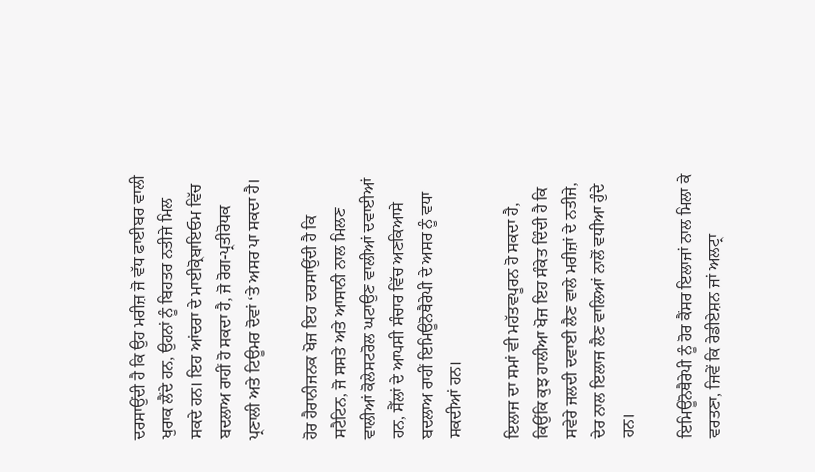ਦਰਸਾਉਂਦੀ ਹੈ ਕਿ ਉਹ ਮਰੀਜ਼ ਜੋ ਵੱਧ ਫਾਈਬਰ ਵਾਲੀ ਖੁਰਾਕ ਲੈਂਦੇ ਹਨ, ਉਹਨਾਂ ਨੂੰ ਬਿਹਤਰ ਨਤੀਜੇ ਮਿਲ ਸਕਦੇ ਹਨ। ਇਹ ਆਂਦਰਾ ਦੇ ਮਾਈਕ੍ਰੋਬਾਇਓਮ ਵਿੱਚ ਬਦਲਾਅ ਰਾਹੀਂ ਹੋ ਸਕਦਾ ਹੈ, ਜੋ ਰੋਗ-ਪ੍ਰਤੀਰੋਧਕ ਪ੍ਰਣਾਲੀ ਅਤੇ ਟਿਊਮਰ ਦੋਵਾਂ ‘ਤੇ ਅਸਰ ਪਾ ਸਕਦਾ ਹੈ।

ਹੋਰ ਹੈਰਾਨੀਜਨਕ ਖੋਜ ਇਹ ਦਰਸਾਉਂਦੀ ਹੈ ਕਿ ਸਟੈਟਿਨ, ਜੋ ਸਸਤੇ ਅਤੇ ਆਸਾਨੀ ਨਾਲ ਮਿਲਣ ਵਾਲੀਆਂ ਕੋਲੇਸਟਰੋਲ ਘਟਾਉਣ ਵਾਲੀਆਂ ਦਵਾਈਆਂ ਹਨ, ਸੈੱਲਾਂ ਦੇ ਆਪਸੀ ਸੰਚਾਰ ਵਿੱਚ ਅਣਕਿਆਸੇ ਬਦਲਾਅ ਰਾਹੀਂ ਇਮਿਊਨੋਥੈਰੇਪੀ ਦੇ ਅਸਰ ਨੂੰ ਵਧਾ ਸਕਦੀਆਂ ਹਨ।

ਇਲਾਜ ਦਾ ਸਮਾਂ ਵੀ ਮਹੱਤਵਪੂਰਨ ਹੋ ਸਕਦਾ ਹੈ, ਕਿਉਂਕਿ ਕੁਝ ਹਾਲੀਆ ਖੋਜ ਇਹ ਸੰਕੇਤ ਦਿੰਦੀ ਹੈ ਕਿ ਸਵੇਰੇ ਜਲਦੀ ਦਵਾਈ ਲੈਣ ਵਾਲੇ ਮਰੀਜ਼ਾਂ ਦੇ ਨਤੀਜੇ, ਦੇਰ ਨਾਲ ਇਲਾਜ ਲੈਣ ਵਾਲਿਆਂ ਨਾਲੋਂ ਵਧੀਆ ਹੁੰਦੇ ਹਨ।

ਇਮਿਊਨੋਥੈਰੇਪੀ ਨੂੰ ਹੋਰ ਕੈਂਸਰ ਇਲਾਜਾਂ ਨਾਲ ਮਿਲਾ ਕੇ ਵਰਤਣਾ, ਜਿਵੇਂ ਕਿ ਰੇਡੀਏਸ਼ਨ ਜਾਂ ਅਲਟ੍ਰਾ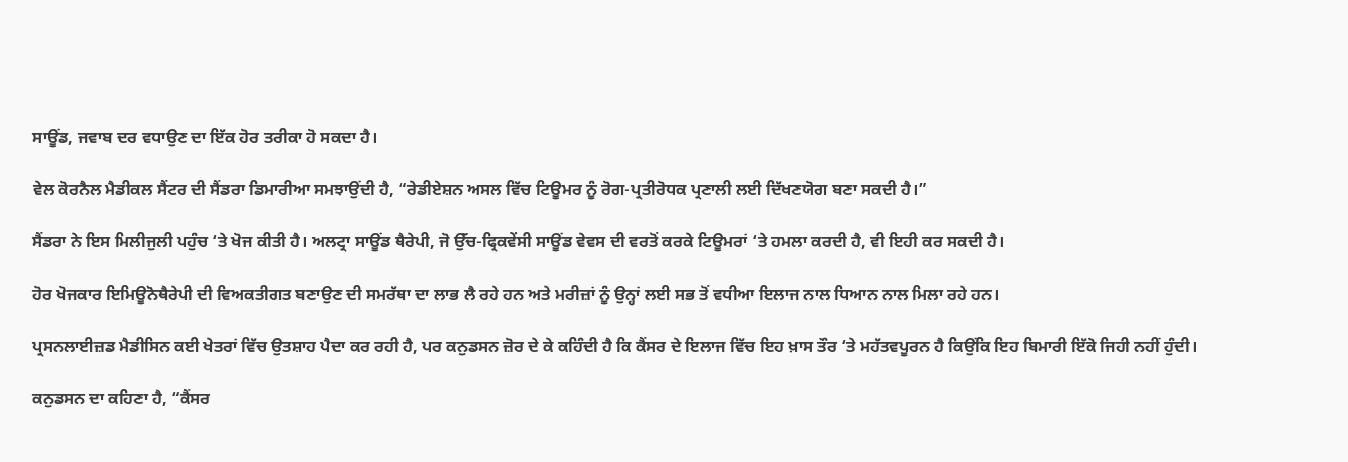ਸਾਊਂਡ, ਜਵਾਬ ਦਰ ਵਧਾਉਣ ਦਾ ਇੱਕ ਹੋਰ ਤਰੀਕਾ ਹੋ ਸਕਦਾ ਹੈ।

ਵੇਲ ਕੋਰਨੈਲ ਮੈਡੀਕਲ ਸੈਂਟਰ ਦੀ ਸੈਂਡਰਾ ਡਿਮਾਰੀਆ ਸਮਝਾਉਂਦੀ ਹੈ, “ਰੇਡੀਏਸ਼ਨ ਅਸਲ ਵਿੱਚ ਟਿਊਮਰ ਨੂੰ ਰੋਗ-ਪ੍ਰਤੀਰੋਧਕ ਪ੍ਰਣਾਲੀ ਲਈ ਦਿੱਖਣਯੋਗ ਬਣਾ ਸਕਦੀ ਹੈ।”

ਸੈਂਡਰਾ ਨੇ ਇਸ ਮਿਲੀਜੁਲੀ ਪਹੁੰਚ ‘ਤੇ ਖੋਜ ਕੀਤੀ ਹੈ। ਅਲਟ੍ਰਾ ਸਾਊਂਡ ਥੈਰੇਪੀ, ਜੋ ਉੱਚ-ਫ੍ਰਿਕਵੇਂਸੀ ਸਾਊਂਡ ਵੇਵਸ ਦੀ ਵਰਤੋਂ ਕਰਕੇ ਟਿਊਮਰਾਂ ‘ਤੇ ਹਮਲਾ ਕਰਦੀ ਹੈ, ਵੀ ਇਹੀ ਕਰ ਸਕਦੀ ਹੈ।

ਹੋਰ ਖੋਜਕਾਰ ਇਮਿਊਨੋਥੈਰੇਪੀ ਦੀ ਵਿਅਕਤੀਗਤ ਬਣਾਉਣ ਦੀ ਸਮਰੱਥਾ ਦਾ ਲਾਭ ਲੈ ਰਹੇ ਹਨ ਅਤੇ ਮਰੀਜ਼ਾਂ ਨੂੰ ਉਨ੍ਹਾਂ ਲਈ ਸਭ ਤੋਂ ਵਧੀਆ ਇਲਾਜ ਨਾਲ ਧਿਆਨ ਨਾਲ ਮਿਲਾ ਰਹੇ ਹਨ।

ਪ੍ਰਸਨਲਾਈਜ਼ਡ ਮੈਡੀਸਿਨ ਕਈ ਖੇਤਰਾਂ ਵਿੱਚ ਉਤਸ਼ਾਹ ਪੈਦਾ ਕਰ ਰਹੀ ਹੈ, ਪਰ ਕਨੁਡਸਨ ਜ਼ੋਰ ਦੇ ਕੇ ਕਹਿੰਦੀ ਹੈ ਕਿ ਕੈਂਸਰ ਦੇ ਇਲਾਜ ਵਿੱਚ ਇਹ ਖ਼ਾਸ ਤੌਰ ‘ਤੇ ਮਹੱਤਵਪੂਰਨ ਹੈ ਕਿਉਂਕਿ ਇਹ ਬਿਮਾਰੀ ਇੱਕੋ ਜਿਹੀ ਨਹੀਂ ਹੁੰਦੀ।

ਕਨੁਡਸਨ ਦਾ ਕਹਿਣਾ ਹੈ, “ਕੈਂਸਰ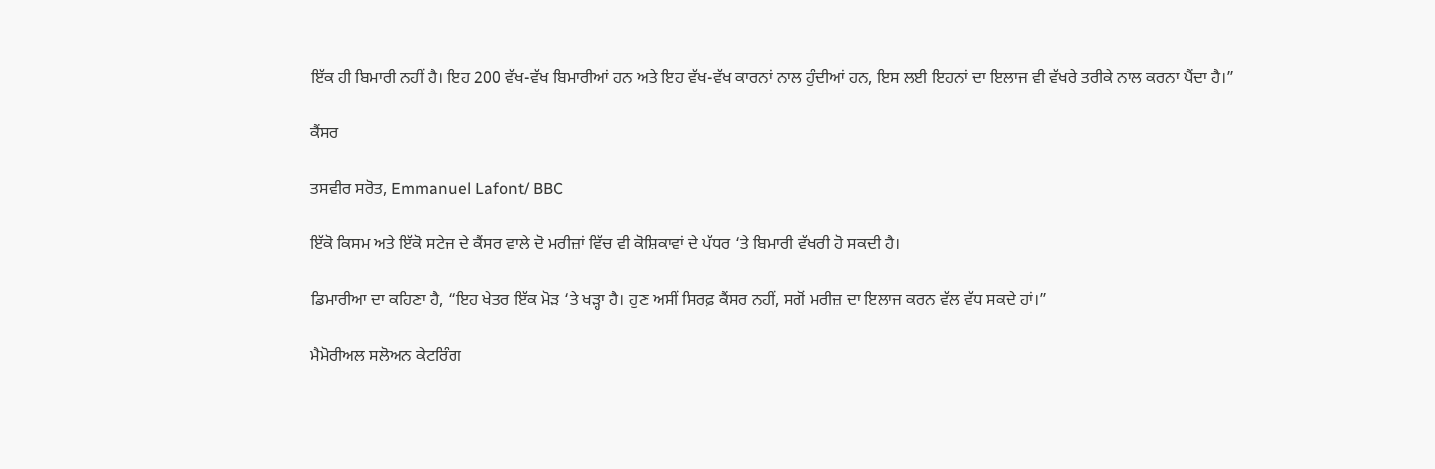ਇੱਕ ਹੀ ਬਿਮਾਰੀ ਨਹੀਂ ਹੈ। ਇਹ 200 ਵੱਖ-ਵੱਖ ਬਿਮਾਰੀਆਂ ਹਨ ਅਤੇ ਇਹ ਵੱਖ-ਵੱਖ ਕਾਰਨਾਂ ਨਾਲ ਹੁੰਦੀਆਂ ਹਨ, ਇਸ ਲਈ ਇਹਨਾਂ ਦਾ ਇਲਾਜ ਵੀ ਵੱਖਰੇ ਤਰੀਕੇ ਨਾਲ ਕਰਨਾ ਪੈਂਦਾ ਹੈ।”

ਕੈਂਸਰ

ਤਸਵੀਰ ਸਰੋਤ, Emmanuel Lafont/ BBC

ਇੱਕੋ ਕਿਸਮ ਅਤੇ ਇੱਕੋ ਸਟੇਜ ਦੇ ਕੈਂਸਰ ਵਾਲੇ ਦੋ ਮਰੀਜ਼ਾਂ ਵਿੱਚ ਵੀ ਕੋਸ਼ਿਕਾਵਾਂ ਦੇ ਪੱਧਰ ‘ਤੇ ਬਿਮਾਰੀ ਵੱਖਰੀ ਹੋ ਸਕਦੀ ਹੈ।

ਡਿਮਾਰੀਆ ਦਾ ਕਹਿਣਾ ਹੈ, “ਇਹ ਖੇਤਰ ਇੱਕ ਮੋੜ ‘ਤੇ ਖੜ੍ਹਾ ਹੈ। ਹੁਣ ਅਸੀਂ ਸਿਰਫ਼ ਕੈਂਸਰ ਨਹੀਂ, ਸਗੋਂ ਮਰੀਜ਼ ਦਾ ਇਲਾਜ ਕਰਨ ਵੱਲ ਵੱਧ ਸਕਦੇ ਹਾਂ।”

ਮੈਮੋਰੀਅਲ ਸਲੋਅਨ ਕੇਟਰਿੰਗ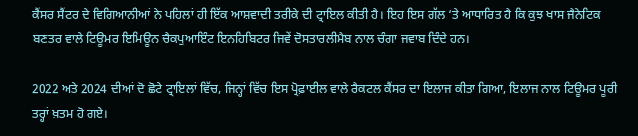ਕੈਂਸਰ ਸੈਂਟਰ ਦੇ ਵਿਗਿਆਨੀਆਂ ਨੇ ਪਹਿਲਾਂ ਹੀ ਇੱਕ ਆਸ਼ਵਾਦੀ ਤਰੀਕੇ ਦੀ ਟ੍ਰਾਇਲ ਕੀਤੀ ਹੈ। ਇਹ ਇਸ ਗੱਲ ‘ਤੇ ਆਧਾਰਿਤ ਹੈ ਕਿ ਕੁਝ ਖਾਸ ਜੈਨੇਟਿਕ ਬਣਤਰ ਵਾਲੇ ਟਿਊਮਰ ਇਮਿਊਨ ਚੈਕਪੁਆਇੰਟ ਇਨਹਿਬਿਟਰ ਜਿਵੇਂ ਦੋਸਤਾਰਲੀਮੈਬ ਨਾਲ ਚੰਗਾ ਜਵਾਬ ਦਿੰਦੇ ਹਨ।

2022 ਅਤੇ 2024 ਦੀਆਂ ਦੋ ਛੋਟੇ ਟ੍ਰਾਇਲਾਂ ਵਿੱਚ, ਜਿਨ੍ਹਾਂ ਵਿੱਚ ਇਸ ਪ੍ਰੋਫ਼ਾਈਲ ਵਾਲੇ ਰੈਕਟਲ ਕੈਂਸਰ ਦਾ ਇਲਾਜ ਕੀਤਾ ਗਿਆ, ਇਲਾਜ ਨਾਲ ਟਿਊਮਰ ਪੂਰੀ ਤਰ੍ਹਾਂ ਖ਼ਤਮ ਹੋ ਗਏ।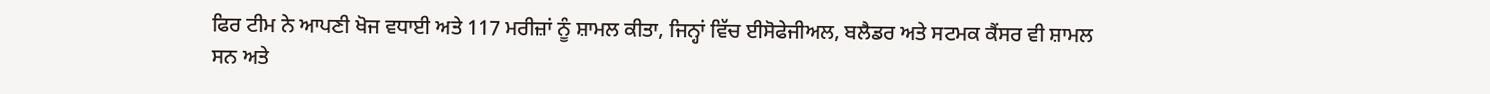ਫਿਰ ਟੀਮ ਨੇ ਆਪਣੀ ਖੋਜ ਵਧਾਈ ਅਤੇ 117 ਮਰੀਜ਼ਾਂ ਨੂੰ ਸ਼ਾਮਲ ਕੀਤਾ, ਜਿਨ੍ਹਾਂ ਵਿੱਚ ਈਸੋਫੇਜੀਅਲ, ਬਲੈਡਰ ਅਤੇ ਸਟਮਕ ਕੈਂਸਰ ਵੀ ਸ਼ਾਮਲ ਸਨ ਅਤੇ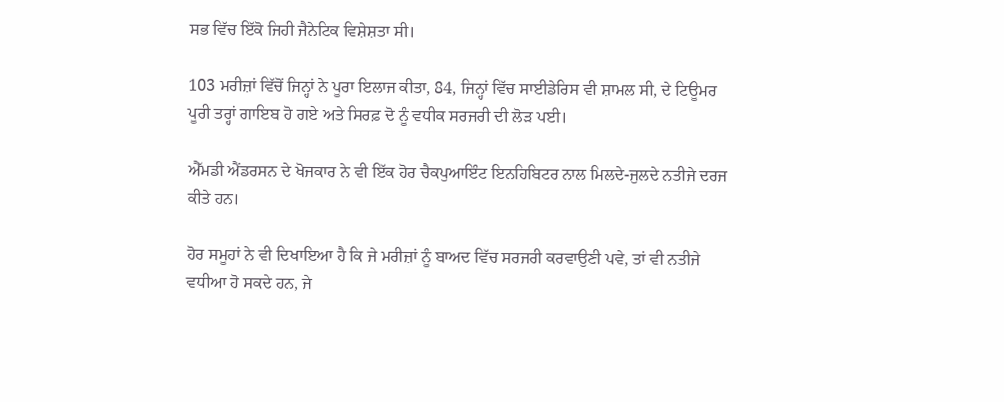ਸਭ ਵਿੱਚ ਇੱਕੋ ਜਿਹੀ ਜੈਨੇਟਿਕ ਵਿਸ਼ੇਸ਼ਤਾ ਸੀ।

103 ਮਰੀਜ਼ਾਂ ਵਿੱਚੋਂ ਜਿਨ੍ਹਾਂ ਨੇ ਪੂਰਾ ਇਲਾਜ ਕੀਤਾ, 84, ਜਿਨ੍ਹਾਂ ਵਿੱਚ ਸਾਈਡੇਰਿਸ ਵੀ ਸ਼ਾਮਲ ਸੀ, ਦੇ ਟਿਊਮਰ ਪੂਰੀ ਤਰ੍ਹਾਂ ਗਾਇਬ ਹੋ ਗਏ ਅਤੇ ਸਿਰਫ਼ ਦੋ ਨੂੰ ਵਧੀਕ ਸਰਜਰੀ ਦੀ ਲੋੜ ਪਈ।

ਐੱਮਡੀ ਐਂਡਰਸਨ ਦੇ ਖੋਜਕਾਰ ਨੇ ਵੀ ਇੱਕ ਹੋਰ ਚੈਕਪੁਆਇੰਟ ਇਨਹਿਬਿਟਰ ਨਾਲ ਮਿਲਦੇ-ਜੁਲਦੇ ਨਤੀਜੇ ਦਰਜ ਕੀਤੇ ਹਨ।

ਹੋਰ ਸਮੂਹਾਂ ਨੇ ਵੀ ਦਿਖਾਇਆ ਹੈ ਕਿ ਜੇ ਮਰੀਜ਼ਾਂ ਨੂੰ ਬਾਅਦ ਵਿੱਚ ਸਰਜਰੀ ਕਰਵਾਉਣੀ ਪਵੇ, ਤਾਂ ਵੀ ਨਤੀਜੇ ਵਧੀਆ ਹੋ ਸਕਦੇ ਹਨ, ਜੇ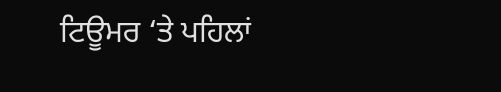ਟਿਊਮਰ ‘ਤੇ ਪਹਿਲਾਂ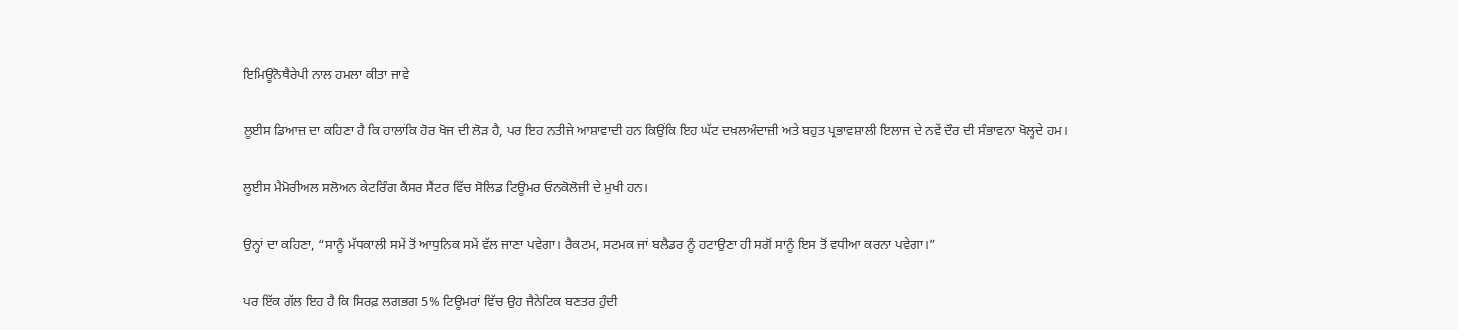ਇਮਿਊਨੋਥੈਰੇਪੀ ਨਾਲ ਹਮਲਾ ਕੀਤਾ ਜਾਵੇ

ਲੂਈਸ ਡਿਆਜ਼ ਦਾ ਕਹਿਣਾ ਹੈ ਕਿ ਹਾਲਾਂਕਿ ਹੋਰ ਖੋਜ ਦੀ ਲੋੜ ਹੈ, ਪਰ ਇਹ ਨਤੀਜੇ ਆਸ਼ਾਵਾਦੀ ਹਨ ਕਿਉਂਕਿ ਇਹ ਘੱਟ ਦਖ਼ਲਅੰਦਾਜ਼ੀ ਅਤੇ ਬਹੁਤ ਪ੍ਰਭਾਵਸ਼ਾਲੀ ਇਲਾਜ ਦੇ ਨਵੇਂ ਦੌਰ ਦੀ ਸੰਭਾਵਨਾ ਖੋਲ੍ਹਦੇ ਹਮ।

ਲੂਈਸ ਮੈਮੋਰੀਅਲ ਸਲੋਅਨ ਕੇਟਰਿੰਗ ਕੈਂਸਰ ਸੈਂਟਰ ਵਿੱਚ ਸੋਲਿਡ ਟਿਊਮਰ ਓਨਕੋਲੋਜੀ ਦੇ ਮੁਖੀ ਹਨ।

ਉਨ੍ਹਾਂ ਦਾ ਕਹਿਣਾ, “ਸਾਨੂੰ ਮੱਧਕਾਲੀ ਸਮੇਂ ਤੋਂ ਆਧੁਨਿਕ ਸਮੇਂ ਵੱਲ ਜਾਣਾ ਪਵੇਗਾ। ਰੈਕਟਮ, ਸਟਮਕ ਜਾਂ ਬਲੈਡਰ ਨੂੰ ਹਟਾਉਣਾ ਹੀ ਸਗੋਂ ਸਾਨੂੰ ਇਸ ਤੋਂ ਵਧੀਆ ਕਰਨਾ ਪਵੇਗਾ।”

ਪਰ ਇੱਕ ਗੱਲ ਇਹ ਹੈ ਕਿ ਸਿਰਫ਼ ਲਗਭਗ 5% ਟਿਊਮਰਾਂ ਵਿੱਚ ਉਹ ਜੈਨੇਟਿਕ ਬਣਤਰ ਹੁੰਦੀ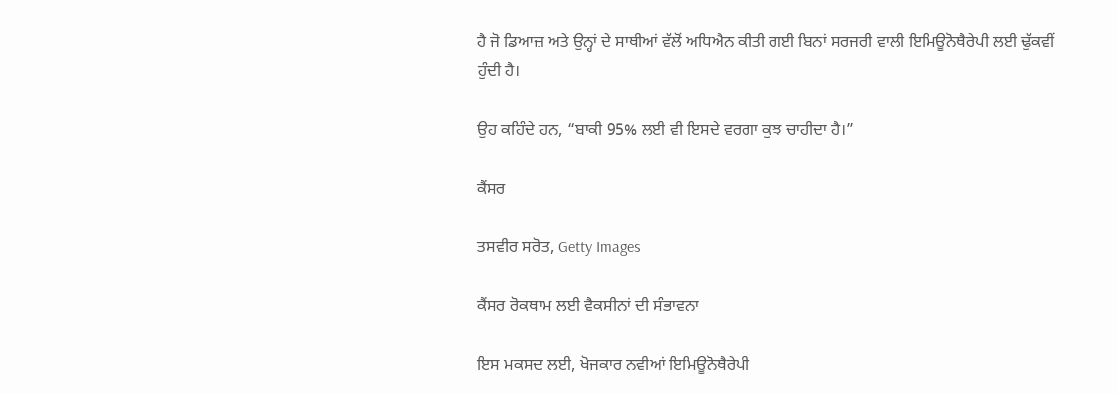ਹੈ ਜੋ ਡਿਆਜ਼ ਅਤੇ ਉਨ੍ਹਾਂ ਦੇ ਸਾਥੀਆਂ ਵੱਲੋਂ ਅਧਿਐਨ ਕੀਤੀ ਗਈ ਬਿਨਾਂ ਸਰਜਰੀ ਵਾਲੀ ਇਮਿਊਨੋਥੈਰੇਪੀ ਲਈ ਢੁੱਕਵੀਂ ਹੁੰਦੀ ਹੈ।

ਉਹ ਕਹਿੰਦੇ ਹਨ, “ਬਾਕੀ 95% ਲਈ ਵੀ ਇਸਦੇ ਵਰਗਾ ਕੁਝ ਚਾਹੀਦਾ ਹੈ।”

ਕੈਂਸਰ

ਤਸਵੀਰ ਸਰੋਤ, Getty Images

ਕੈਂਸਰ ਰੋਕਥਾਮ ਲਈ ਵੈਕਸੀਨਾਂ ਦੀ ਸੰਭਾਵਨਾ

ਇਸ ਮਕਸਦ ਲਈ, ਖੋਜਕਾਰ ਨਵੀਆਂ ਇਮਿਊਨੋਥੈਰੇਪੀ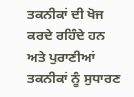ਤਕਨੀਕਾਂ ਦੀ ਖੋਜ ਕਰਦੇ ਰਹਿੰਦੇ ਹਨ ਅਤੇ ਪੁਰਾਣੀਆਂ ਤਕਨੀਕਾਂ ਨੂੰ ਸੁਧਾਰਣ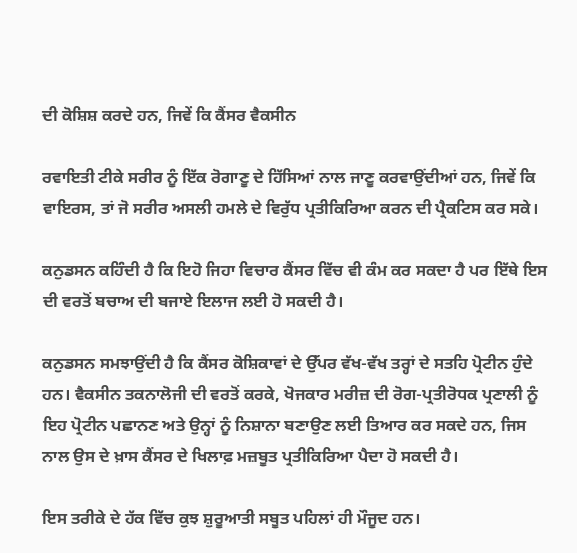ਦੀ ਕੋਸ਼ਿਸ਼ ਕਰਦੇ ਹਨ, ਜਿਵੇਂ ਕਿ ਕੈਂਸਰ ਵੈਕਸੀਨ

ਰਵਾਇਤੀ ਟੀਕੇ ਸਰੀਰ ਨੂੰ ਇੱਕ ਰੋਗਾਣੂ ਦੇ ਹਿੱਸਿਆਂ ਨਾਲ ਜਾਣੂ ਕਰਵਾਉਂਦੀਆਂ ਹਨ, ਜਿਵੇਂ ਕਿ ਵਾਇਰਸ, ਤਾਂ ਜੋ ਸਰੀਰ ਅਸਲੀ ਹਮਲੇ ਦੇ ਵਿਰੁੱਧ ਪ੍ਰਤੀਕਿਰਿਆ ਕਰਨ ਦੀ ਪ੍ਰੈਕਟਿਸ ਕਰ ਸਕੇ।

ਕਨੁਡਸਨ ਕਹਿੰਦੀ ਹੈ ਕਿ ਇਹੋ ਜਿਹਾ ਵਿਚਾਰ ਕੈਂਸਰ ਵਿੱਚ ਵੀ ਕੰਮ ਕਰ ਸਕਦਾ ਹੈ ਪਰ ਇੱਥੇ ਇਸ ਦੀ ਵਰਤੋਂ ਬਚਾਅ ਦੀ ਬਜਾਏ ਇਲਾਜ ਲਈ ਹੋ ਸਕਦੀ ਹੈ।

ਕਨੁਡਸਨ ਸਮਝਾਉਂਦੀ ਹੈ ਕਿ ਕੈਂਸਰ ਕੋਸ਼ਿਕਾਵਾਂ ਦੇ ਉੱਪਰ ਵੱਖ-ਵੱਖ ਤਰ੍ਹਾਂ ਦੇ ਸਤਹਿ ਪ੍ਰੋਟੀਨ ਹੁੰਦੇ ਹਨ। ਵੈਕਸੀਨ ਤਕਨਾਲੋਜੀ ਦੀ ਵਰਤੋਂ ਕਰਕੇ, ਖੋਜਕਾਰ ਮਰੀਜ਼ ਦੀ ਰੋਗ-ਪ੍ਰਤੀਰੋਧਕ ਪ੍ਰਣਾਲੀ ਨੂੰ ਇਹ ਪ੍ਰੋਟੀਨ ਪਛਾਨਣ ਅਤੇ ਉਨ੍ਹਾਂ ਨੂੰ ਨਿਸ਼ਾਨਾ ਬਣਾਉਣ ਲਈ ਤਿਆਰ ਕਰ ਸਕਦੇ ਹਨ, ਜਿਸ ਨਾਲ ਉਸ ਦੇ ਖ਼ਾਸ ਕੈਂਸਰ ਦੇ ਖਿਲਾਫ਼ ਮਜ਼ਬੂਤ ਪ੍ਰਤੀਕਿਰਿਆ ਪੈਦਾ ਹੋ ਸਕਦੀ ਹੈ।

ਇਸ ਤਰੀਕੇ ਦੇ ਹੱਕ ਵਿੱਚ ਕੁਝ ਸ਼ੁਰੂਆਤੀ ਸਬੂਤ ਪਹਿਲਾਂ ਹੀ ਮੌਜੂਦ ਹਨ।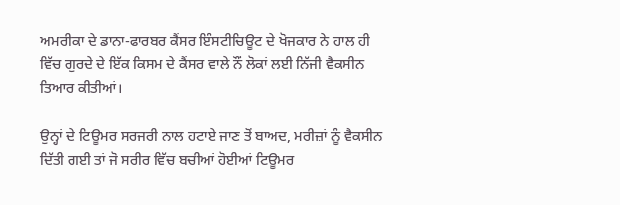ਅਮਰੀਕਾ ਦੇ ਡਾਨਾ-ਫਾਰਬਰ ਕੈਂਸਰ ਇੰਸਟੀਚਿਊਟ ਦੇ ਖੋਜਕਾਰ ਨੇ ਹਾਲ ਹੀ ਵਿੱਚ ਗੁਰਦੇ ਦੇ ਇੱਕ ਕਿਸਮ ਦੇ ਕੈਂਸਰ ਵਾਲੇ ਨੌਂ ਲੋਕਾਂ ਲਈ ਨਿੱਜੀ ਵੈਕਸੀਨ ਤਿਆਰ ਕੀਤੀਆਂ।

ਉਨ੍ਹਾਂ ਦੇ ਟਿਊਮਰ ਸਰਜਰੀ ਨਾਲ ਹਟਾਏ ਜਾਣ ਤੋਂ ਬਾਅਦ, ਮਰੀਜ਼ਾਂ ਨੂੰ ਵੈਕਸੀਨ ਦਿੱਤੀ ਗਈ ਤਾਂ ਜੋ ਸਰੀਰ ਵਿੱਚ ਬਚੀਆਂ ਹੋਈਆਂ ਟਿਊਮਰ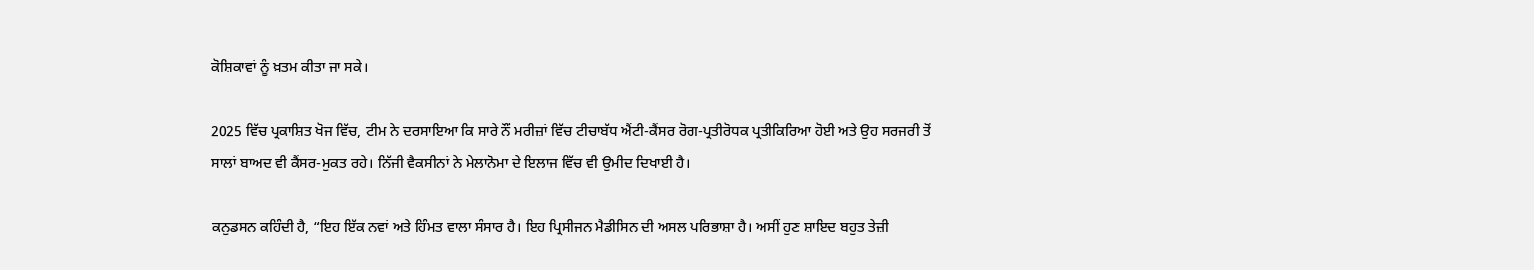ਕੋਸ਼ਿਕਾਵਾਂ ਨੂੰ ਖ਼ਤਮ ਕੀਤਾ ਜਾ ਸਕੇ।

2025 ਵਿੱਚ ਪ੍ਰਕਾਸ਼ਿਤ ਖੋਜ ਵਿੱਚ, ਟੀਮ ਨੇ ਦਰਸਾਇਆ ਕਿ ਸਾਰੇ ਨੌਂ ਮਰੀਜ਼ਾਂ ਵਿੱਚ ਟੀਚਾਬੱਧ ਐਂਟੀ-ਕੈਂਸਰ ਰੋਗ-ਪ੍ਰਤੀਰੋਧਕ ਪ੍ਰਤੀਕਿਰਿਆ ਹੋਈ ਅਤੇ ਉਹ ਸਰਜਰੀ ਤੋਂ ਸਾਲਾਂ ਬਾਅਦ ਵੀ ਕੈਂਸਰ-ਮੁਕਤ ਰਹੇ। ਨਿੱਜੀ ਵੈਕਸੀਨਾਂ ਨੇ ਮੇਲਾਨੋਮਾ ਦੇ ਇਲਾਜ ਵਿੱਚ ਵੀ ਉਮੀਦ ਦਿਖਾਈ ਹੈ।

ਕਨੁਡਸਨ ਕਹਿੰਦੀ ਹੈ, “ਇਹ ਇੱਕ ਨਵਾਂ ਅਤੇ ਹਿੰਮਤ ਵਾਲਾ ਸੰਸਾਰ ਹੈ। ਇਹ ਪ੍ਰਿਸੀਜਨ ਮੈਡੀਸਿਨ ਦੀ ਅਸਲ ਪਰਿਭਾਸ਼ਾ ਹੈ। ਅਸੀਂ ਹੁਣ ਸ਼ਾਇਦ ਬਹੁਤ ਤੇਜ਼ੀ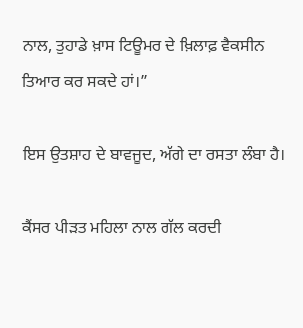ਨਾਲ, ਤੁਹਾਡੇ ਖ਼ਾਸ ਟਿਊਮਰ ਦੇ ਖ਼ਿਲਾਫ਼ ਵੈਕਸੀਨ ਤਿਆਰ ਕਰ ਸਕਦੇ ਹਾਂ।”

ਇਸ ਉਤਸ਼ਾਹ ਦੇ ਬਾਵਜੂਦ, ਅੱਗੇ ਦਾ ਰਸਤਾ ਲੰਬਾ ਹੈ।

ਕੈਂਸਰ ਪੀੜਤ ਮਹਿਲਾ ਨਾਲ ਗੱਲ ਕਰਦੀ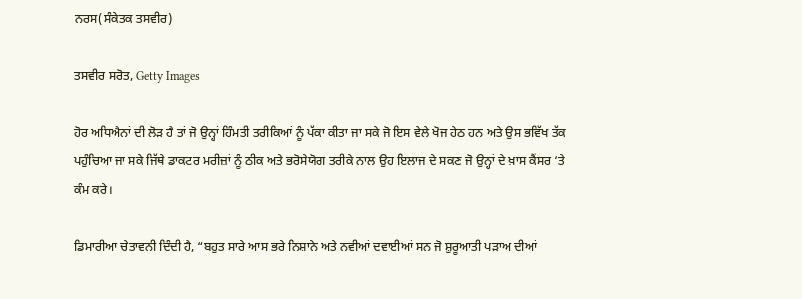ਨਰਸ(ਸੰਕੇਤਕ ਤਸਵੀਰ)

ਤਸਵੀਰ ਸਰੋਤ, Getty Images

ਹੋਰ ਅਧਿਐਨਾਂ ਦੀ ਲੋੜ ਹੈ ਤਾਂ ਜੋ ਉਨ੍ਹਾਂ ਹਿੰਮਤੀ ਤਰੀਕਿਆਂ ਨੂੰ ਪੱਕਾ ਕੀਤਾ ਜਾ ਸਕੇ ਜੋ ਇਸ ਵੇਲੇ ਖੋਜ ਹੇਠ ਹਨ ਅਤੇ ਉਸ ਭਵਿੱਖ ਤੱਕ ਪਹੁੰਚਿਆ ਜਾ ਸਕੇ ਜਿੱਥੇ ਡਾਕਟਰ ਮਰੀਜ਼ਾਂ ਨੂੰ ਠੀਕ ਅਤੇ ਭਰੋਸੇਯੋਗ ਤਰੀਕੇ ਨਾਲ ਉਹ ਇਲਾਜ ਦੇ ਸਕਣ ਜੋ ਉਨ੍ਹਾਂ ਦੇ ਖ਼ਾਸ ਕੈਂਸਰ ‘ਤੇ ਕੰਮ ਕਰੇ।

ਡਿਮਾਰੀਆ ਚੇਤਾਵਨੀ ਦਿੰਦੀ ਹੈ, “ਬਹੁਤ ਸਾਰੇ ਆਸ ਭਰੇ ਨਿਸ਼ਾਨੇ ਅਤੇ ਨਵੀਆਂ ਦਵਾਈਆਂ ਸਨ ਜੋ ਸ਼ੁਰੂਆਤੀ ਪੜਾਅ ਦੀਆਂ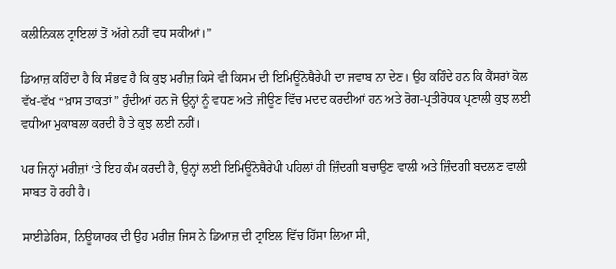ਕਲੀਨਿਕਲ ਟ੍ਰਾਇਲਾਂ ਤੋਂ ਅੱਗੇ ਨਹੀਂ ਵਧ ਸਕੀਆਂ।”

ਡਿਆਜ਼ ਕਹਿੰਦਾ ਹੈ ਕਿ ਸੰਭਵ ਹੈ ਕਿ ਕੁਝ ਮਰੀਜ਼ ਕਿਸੇ ਵੀ ਕਿਸਮ ਦੀ ਇਮਿਊਨੋਥੈਰੇਪੀ ਦਾ ਜਵਾਬ ਨਾ ਦੇਣ। ਉਹ ਕਹਿੰਦੇ ਹਨ ਕਿ ਕੈਂਸਰਾਂ ਕੋਲ ਵੱਖ-ਵੱਖ “ਖ਼ਾਸ ਤਾਕਤਾਂ” ਹੁੰਦੀਆਂ ਹਨ ਜੋ ਉਨ੍ਹਾਂ ਨੂੰ ਵਧਣ ਅਤੇ ਜੀਊਣ ਵਿੱਚ ਮਦਦ ਕਰਦੀਆਂ ਹਨ ਅਤੇ ਰੋਗ-ਪ੍ਰਤੀਰੋਧਕ ਪ੍ਰਣਾਲੀ ਕੁਝ ਲਈ ਵਧੀਆ ਮੁਕਾਬਲਾ ਕਰਦੀ ਹੈ ਤੇ ਕੁਝ ਲਈ ਨਹੀਂ।

ਪਰ ਜਿਨ੍ਹਾਂ ਮਰੀਜ਼ਾਂ ‘ਤੇ ਇਹ ਕੰਮ ਕਰਦੀ ਹੈ, ਉਨ੍ਹਾਂ ਲਈ ਇਮਿਊਨੋਥੈਰੇਪੀ ਪਹਿਲਾਂ ਹੀ ਜ਼ਿੰਦਗੀ ਬਚਾਉਣ ਵਾਲੀ ਅਤੇ ਜ਼ਿੰਦਗੀ ਬਦਲਣ ਵਾਲੀ ਸਾਬਤ ਹੋ ਰਹੀ ਹੈ।

ਸਾਈਡੇਰਿਸ, ਨਿਊਯਾਰਕ ਦੀ ਉਹ ਮਰੀਜ਼ ਜਿਸ ਨੇ ਡਿਆਜ਼ ਦੀ ਟ੍ਰਾਇਲ ਵਿੱਚ ਹਿੱਸਾ ਲਿਆ ਸੀ,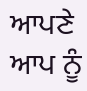ਆਪਣੇ ਆਪ ਨੂੰ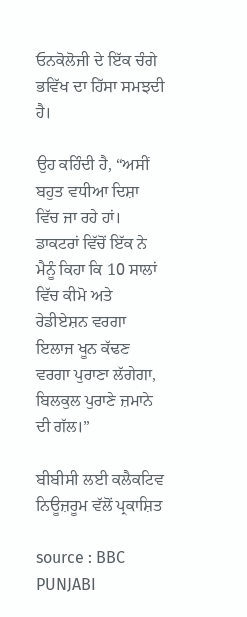ਓਨਕੋਲੋਜੀ ਦੇ ਇੱਕ ਚੰਗੇ ਭਵਿੱਖ ਦਾ ਹਿੱਸਾ ਸਮਝਦੀ ਹੈ।

ਉਹ ਕਹਿੰਦੀ ਹੈ, “ਅਸੀਂ ਬਹੁਤ ਵਧੀਆ ਦਿਸ਼ਾ ਵਿੱਚ ਜਾ ਰਹੇ ਹਾਂ। ਡਾਕਟਰਾਂ ਵਿੱਚੋਂ ਇੱਕ ਨੇ ਮੈਨੂੰ ਕਿਹਾ ਕਿ 10 ਸਾਲਾਂ ਵਿੱਚ ਕੀਮੋ ਅਤੇ ਰੇਡੀਏਸ਼ਨ ਵਰਗਾ ਇਲਾਜ ਖੂਨ ਕੱਢਣ ਵਰਗਾ ਪੁਰਾਣਾ ਲੱਗੇਗਾ, ਬਿਲਕੁਲ ਪੁਰਾਣੇ ਜ਼ਮਾਨੇ ਦੀ ਗੱਲ।”

ਬੀਬੀਸੀ ਲਈ ਕਲੈਕਟਿਵ ਨਿਊਜ਼ਰੂਮ ਵੱਲੋਂ ਪ੍ਰਕਾਸ਼ਿਤ

source : BBC PUNJABI